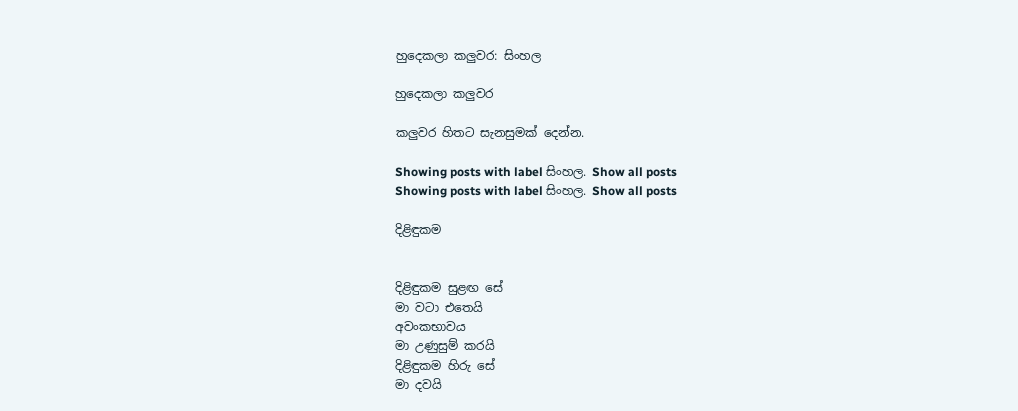හුදෙකලා කලුවර: සිංහල

හුදෙකලා කලුවර

කලුවර හිතට සැනසුමක් දෙන්න.

Showing posts with label සිංහල. Show all posts
Showing posts with label සිංහල. Show all posts

දිළිඳුකම


දිළිඳුකම සුළඟ සේ
මා වටා එතෙයි
අවංකභාවය
මා උණුසුම් කරයි
දිළිඳුකම හිරු සේ
මා දවයි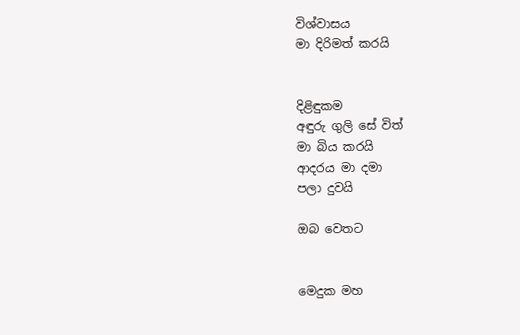විශ්වාසය
මා දිරිමත් කරයි


දිළිඳුකම
අඳුරු ගුලි සේ විත්
මා බිය කරයි
ආදරය මා දමා
පලා දුවයි

ඔබ වෙතට


මෙදුක මහ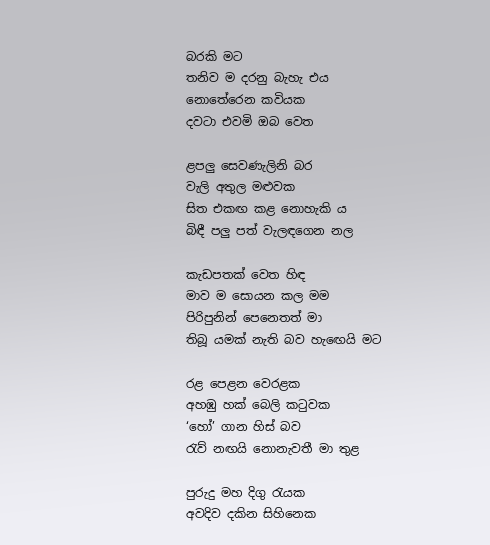බරකි මට
තනිව ම දරනු බැහැ එය
නොතේරෙන කවියක
දවටා එවමි ඔබ වෙත

ළපලු සෙවණැලිනි බර
වැලි අතුල මළුවක
සිත එකඟ කළ නොහැකි ය
බිඳී පලු පත් වැලඳගෙන නල

කැඩපතක් වෙත හිඳ
මාව ම සොයන කල මම
පිරිපුනින් පෙනෙතත් මා
තිබූ යමක් නැති බව හැඟෙයි මට

රළ පෙළන වෙරළක
අහඹු හක් බෙලි කටුවක
‘හෝ’ ගාන හිස් බව
රැව් නඟයි නොනැවතී මා තුළ

පුරුදු මහ දිගු රැයක
අවදිව දකින සිහිනෙක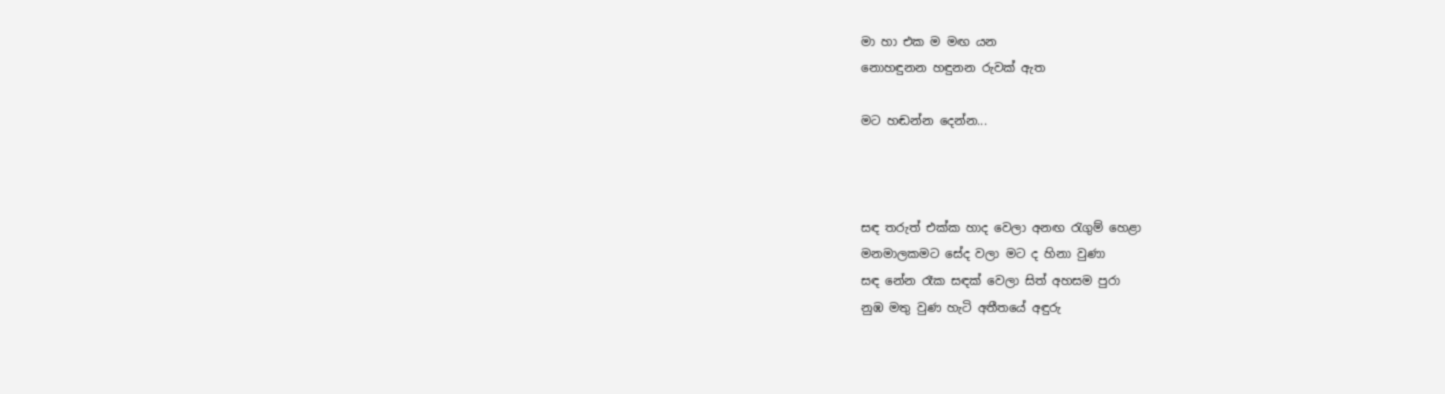මා හා එක ම මඟ යන
නොහඳුනන හඳුනන රුවක් ඇත

මට හඬන්න දෙන්න...



සඳ තරුත් එක්ක හාද වෙලා අනඟ රැගුම් හෙළා
මනමාලකමට සේද වලා මට ද හිනා වුණා
සඳ නේන රෑක සඳක් වෙලා සිත් අහසම පුරා
නුඹ මතු වුණ හැටි අතීතයේ අඳුරු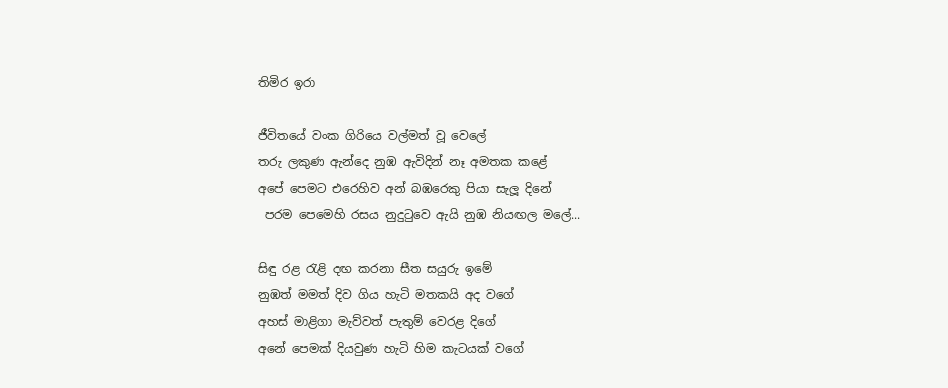තිමිර ඉරා

ජීවිතයේ වංක ගිරියෙ වල්මත් වූ වෙලේ
තරු ලකුණ ඇන්දෙ නුඹ ඇවිදින් නෑ අමතක කළේ
අපේ පෙමට එරෙහිව අන් බඹරෙකු පියා සැලූ දිනේ
 පරම පෙමෙහි රසය නුදුටුවෙ ඇයි නුඹ නියඟල මලේ...

සිඳු රළ රැළි දඟ කරනා සීත සයුරු ඉමේ
නුඹත් මමත් දිව ගිය හැටි මතකයි අද වගේ
අහස් මාළිගා මැව්වත් පැතුම් වෙරළ දිගේ
අනේ පෙමක් දියවුණ හැටි හිම කැටයක් වගේ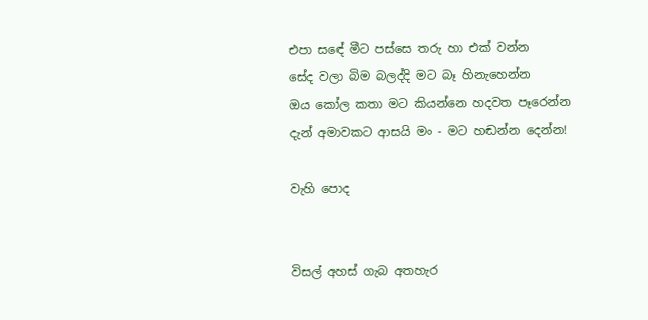එපා සඳේ මීට පස්සෙ තරු හා එක් වන්න
සේද වලා බිම බලද්දි මට බෑ හිනැහෙන්න
ඔය කෝල කතා මට කියන්නෙ හදවත පෑරෙන්න
දැන් අමාවකට ආසයි මං - මට හඬන්න දෙන්න!

වැහි පොද


විසල් අහස් ගැබ අතහැර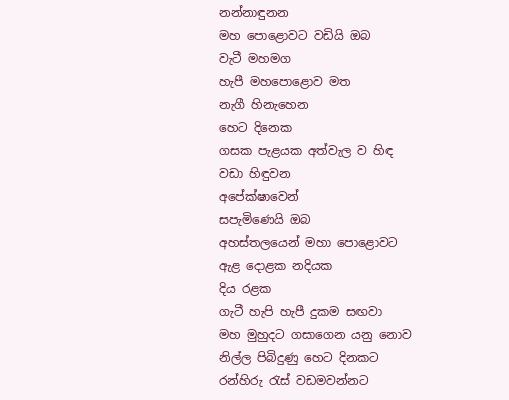නන්නාඳුනන
මහ පොළොවට වඩියි ඔබ
වැටී මහමග
හැපී මහපොළොව මත
නැගී හිනැහෙන
හෙට දිනෙක
ගසක පැළයක අත්වැල ව හිඳ
වඩා හිඳුවන
අපේක්ෂාවෙන්
සපැමිණෙයි ඔබ
අහස්තලයෙන් මහා පොළොවට
ඇළ දොළක නදියක
දිය රළක
ගැටී හැපි හැපී දුකම සඟවා
මහ මුහුදට ගසාගෙන යනු නොව
නිල්ල පිබිදුණු හෙට දිනකට
රන්හිරු රැස් වඩමවන්නට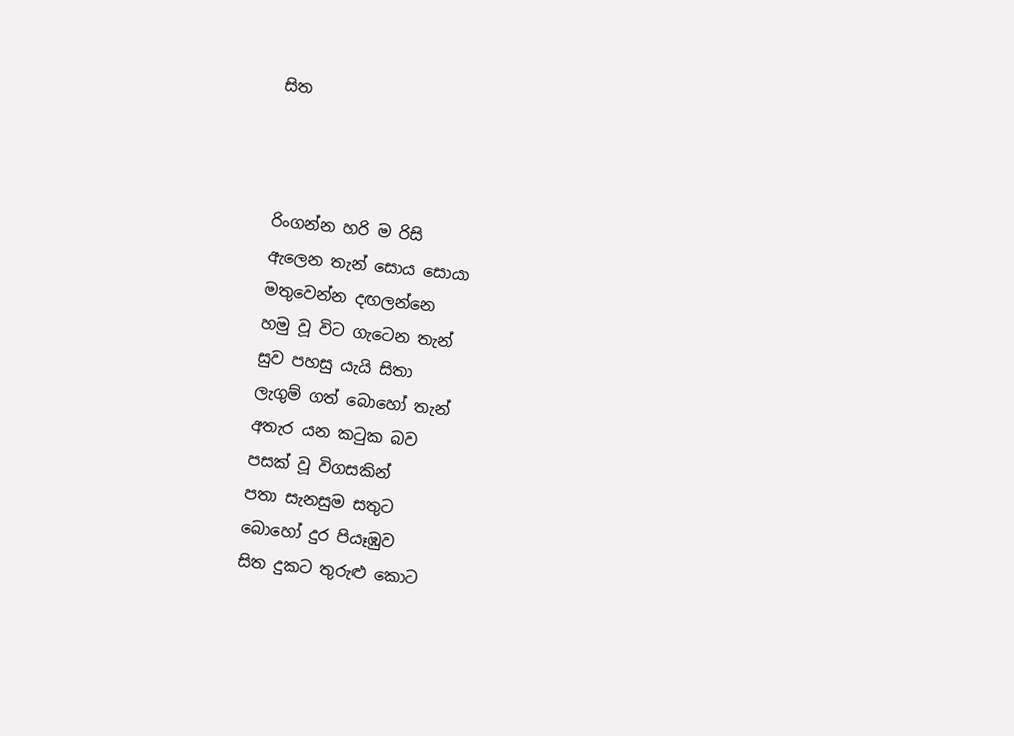සිත



රිංගන්න හරි ම රිසි
ඇලෙන තැන් සොය සොයා
මතුවෙන්න දඟලන්නෙ
හමු වූ විට ගැටෙන තැන්
සුව පහසු යැයි සිතා
ලැගුම් ගත් බොහෝ තැන්
අතැර යන කටුක බව
පසක් වූ විගසකින්
පතා සැනසුම සතුට
බොහෝ දුර පියෑඹුව
සිත දුකට තුරුළු කොට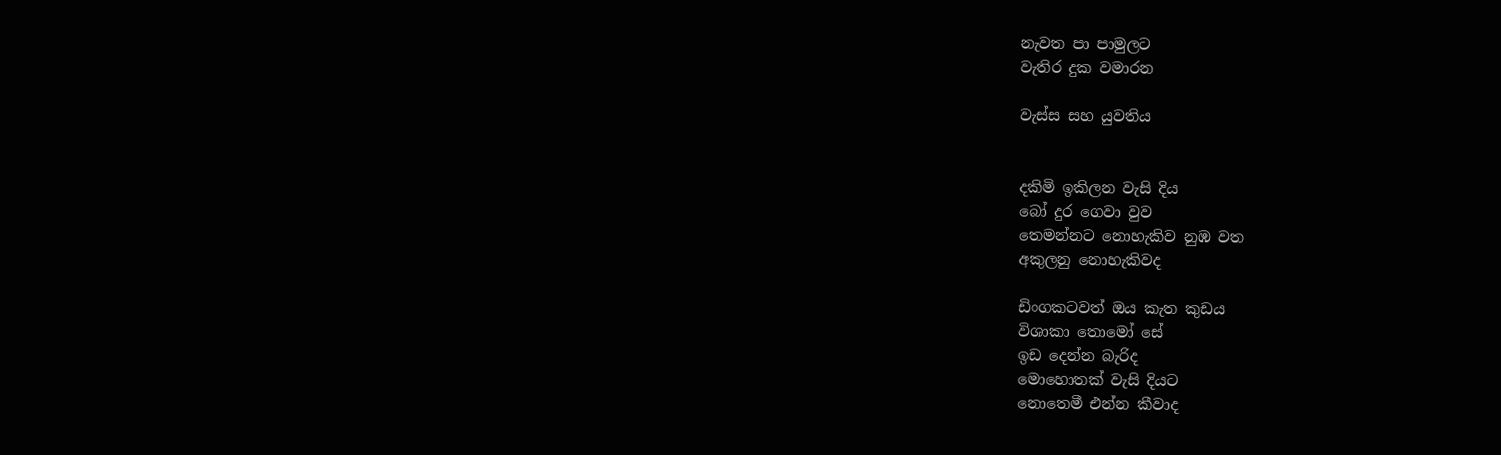නැවත පා පාමුලට
වැතිර දුක වමාරන

වැස්ස සහ යුවතිය


දකිමි ඉකිලන වැසි දිය
බෝ දුර ගෙවා වුව
තෙමන්නට නොහැකිව නුඹ වත
අකුලනු නොහැකිවද

ඩිංගකටවත් ඔය කැත කුඩය
විශාකා තොමෝ සේ
ඉඩ දෙන්න බැරිද
මොහොතක් වැසි දියට
නොතෙමී එන්න කීවාද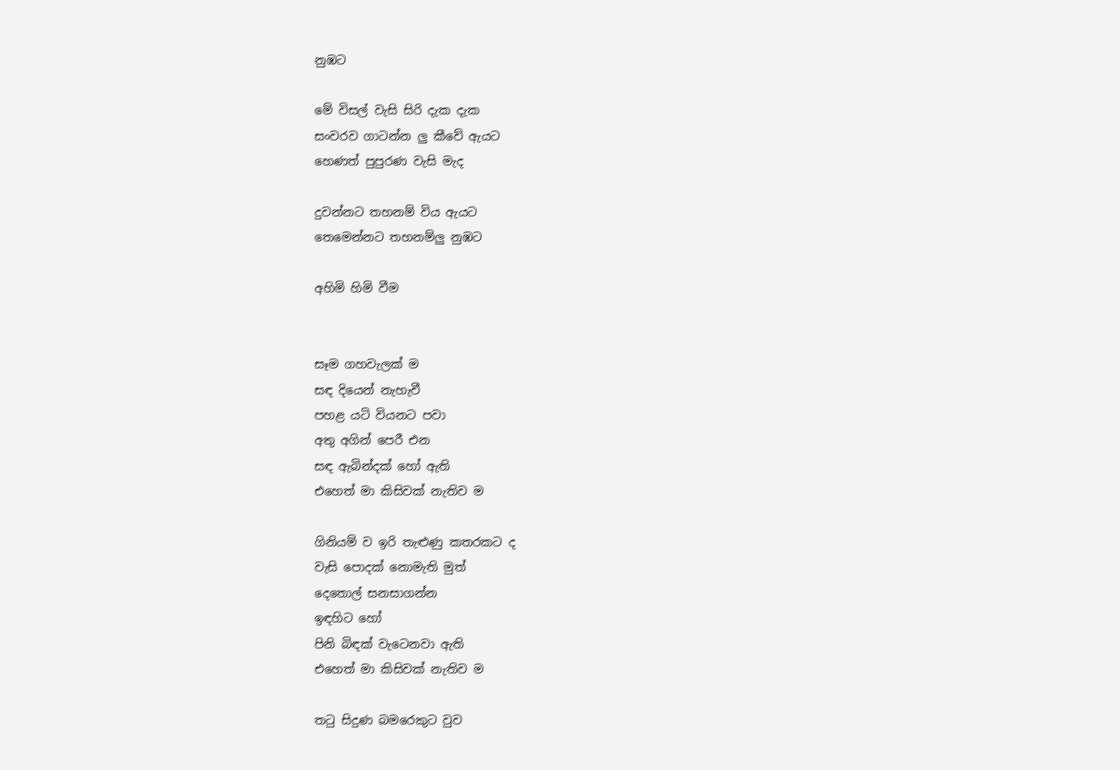නුඹට

මේ විසල් වැසි සිරි දැක දැක
සංවරව ගාටන්න ලු කීවේ ඇයට
හෙණත් පුපුරණ වැසි මැද

දුවන්නට තහනම් විය ඇයට
තෙමෙන්නට තහනම්ලු නුඹට

අහිමි හිමි වීම


සෑම ගහවැලක් ම
සඳ දියෙන් නැහැවී
පහළ යටි වියනට පවා
අතු අගින් පෙරී එන
සඳ ඇබින්දක් හෝ ඇති
එහෙත් මා කිසිවක් නැතිව ම

ගිනියම් ව ඉරි තැළුණු කතරකට ද
වැසි පොදක් නොමැති මුත්
දෙතොල් සනසාගන්න
ඉඳහිට හෝ
පිනි බිඳක් වැටෙනවා ඇති
එහෙත් මා කිසිවක් නැතිව ම

තටු සිදුණ බමරෙකුට වුව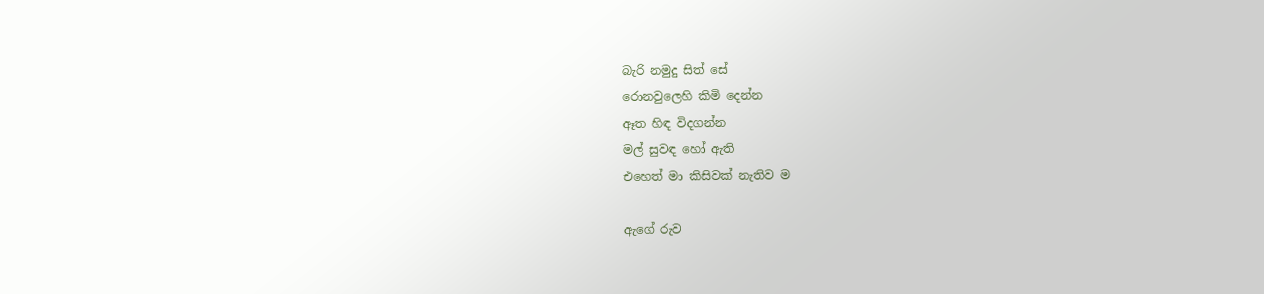බැරි නමුදු සිත් සේ
රොනවුලෙහි කිමි දෙන්න
ඈත හිඳ විදගන්න
මල් සුවඳ හෝ ඇති
එහෙත් මා කිසිවක් නැතිව ම

ඇගේ රුව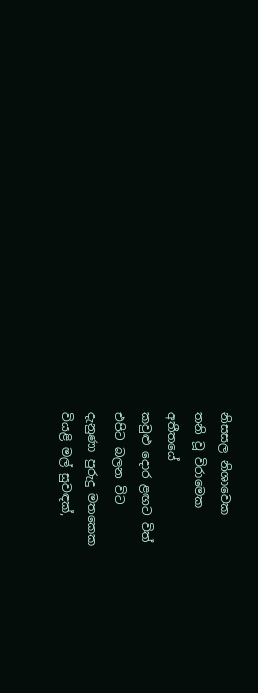නිසසල නිශාවෙක
තනි වූ විරාමෙක
අතීතයේ
කවුළු දොර ළඟට විත්
එපිට බලන විට
දැනුණා පුරුදු මතකෙක
වියළි මල් සුවඳක්,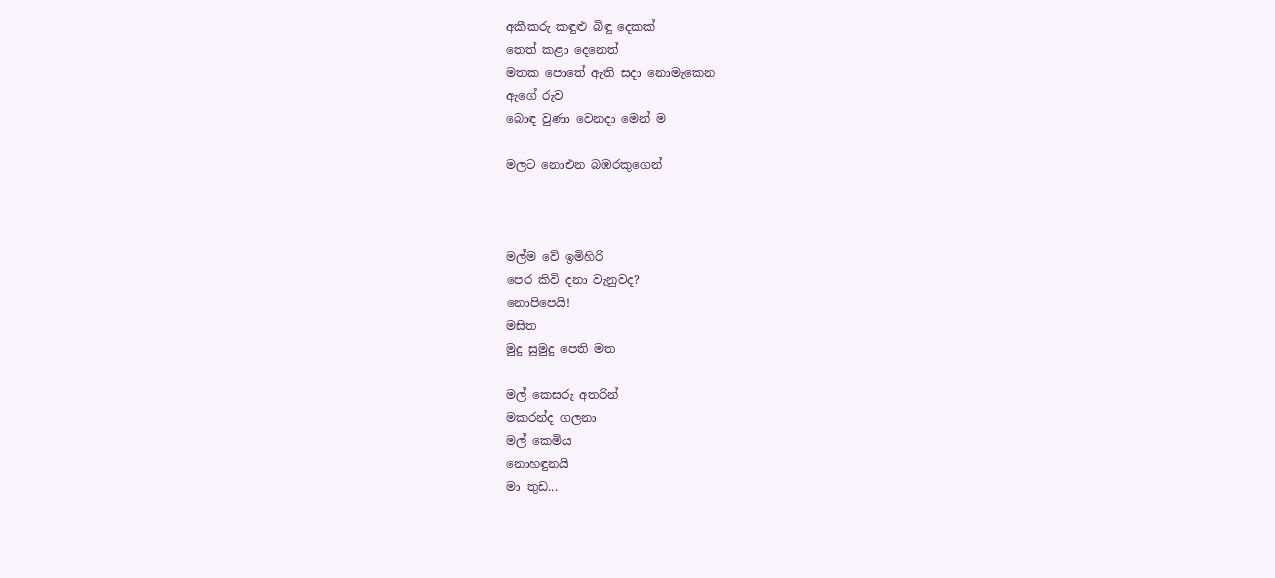අකීකරු කඳුළු බිඳු දෙකක්
තෙත් කළා දෙනෙත්
මතක පොතේ ඇති සදා නොමැකෙන
ඇගේ රුව
බොඳ වුණා වෙනදා මෙන් ම

මලට නොඑන බඹරකුගෙන්



මල්ම වේ ඉමිහිරි
පෙර කිවි දනා වැනුවද?
නොපිපෙයි!
මසිත
මුදු සුමුදු පෙති මත

මල් කෙසරු අතරින්
මකරන්ද ගලනා
මල් කෙමිය
නොහඳුනයි
මා තුඩ...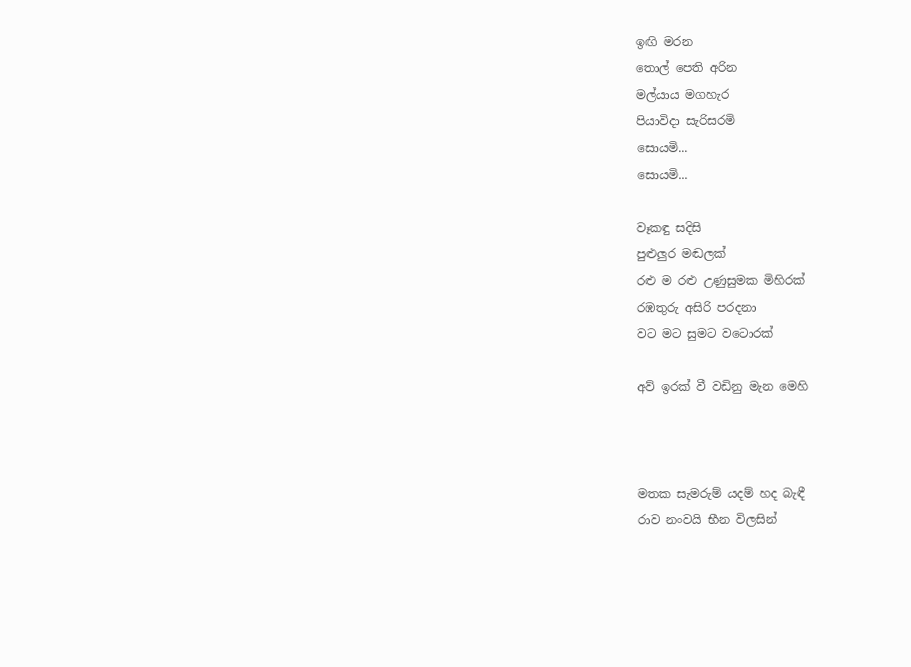ඉඟි මරන
තොල් පෙති අරින
මල්යාය මගහැර
පියාවිදා සැරිසරමි
සොයමි...
සොයමි...

වෑකඳු සදිසි
පුළුලුර මඬලක්
රළු ම රළු උණුසුමක මිහිරක්
රඹතුරු අසිරි පරදනා
වට මට සුමට වටොරක්

අව් ඉරක් වී වඩිනු මැන මෙහි



මතක සැමරුම් යදම් හද බැඳී
රාව නංවයි භීන විලසින්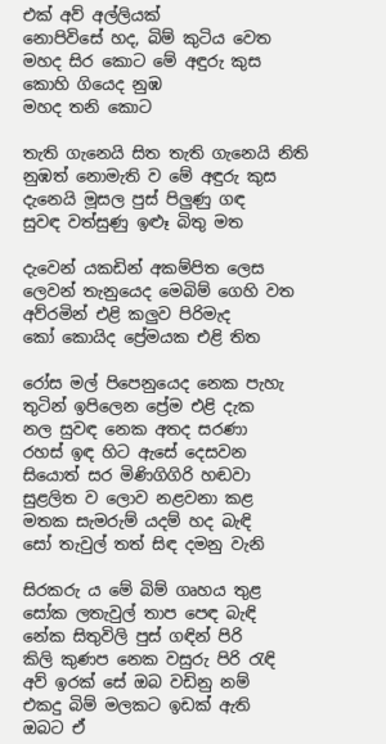එක් අව් අල්ලියක්
නොපිවිසේ හද, බිම් කුටිය වෙත
මහද සිර කොට මේ අඳුරු කුස
කොහි ගියෙද නුඹ
මහද තනි කොට

තැති ගැනෙයි සිත තැති ගැනෙයි නිති
නුඹත් නොමැති ව මේ අඳුරු කුස
දැනෙයි මූසල පුස් පිලුණු ගඳ
සුවඳ වත්සුණු ඉළූ බිතු මත

දැවෙන් යකඩින් අකම්පිත ලෙස
ලෙවන් තැනුයෙද මෙබිම් ගෙහි වත
අව්රමින් එළි කලුව පිරිමැද
කෝ කොයිද ප්‍රේමයක එළි තිත

රෝස මල් පිපෙනුයෙද නෙක පැහැ
තුටින් ඉපිලෙන ප්‍රේම එළි දැක
නල සුවඳ නෙක අතද සරණා
රහස් ඉඳ හිට ඇසේ දෙසවන
සියොත් සර මිණිගිගිරි හඬවා
සුළලිත ව ලොව නළවනා කළ
මතක සැමරුම් යදම් හද බැඳි
සෝ තැවුල් තත් සිඳ දමනු වැනි

සිරකරු ය මේ බිම් ගෘහය තුළ
සෝක ලතැවුල් තාප පෙඳ බැඳි
නේක සිතුවිලි පුස් ගඳින් පිරි
කිලි කුණප නෙක වසුරු පිරි රැඳි
අව් ඉරක් සේ ඔබ වඩිනු නම්
එකදු බිම් මලකට ඉඩක් ඇති
ඔබට ඒ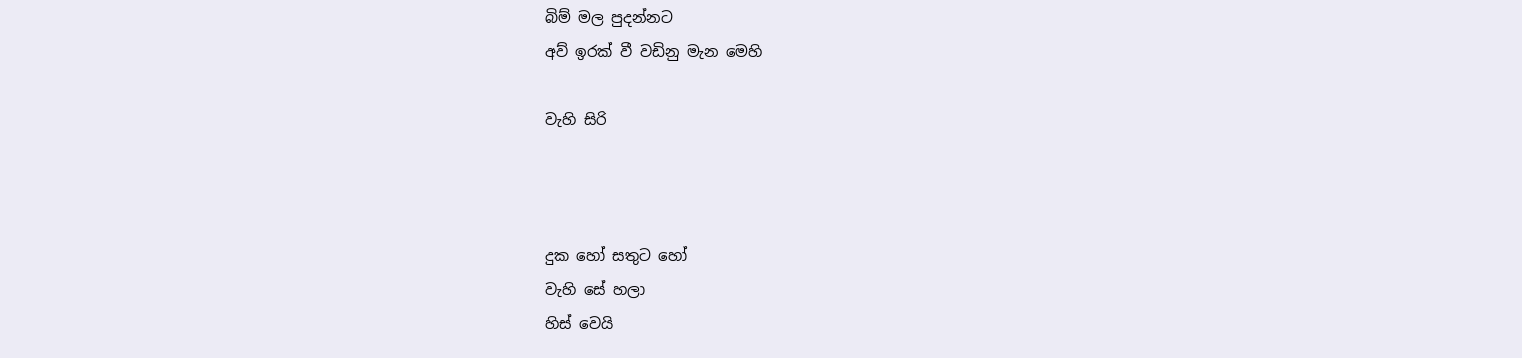බිම් මල පුදන්නට
අව් ඉරක් වී වඩිනු මැන මෙහි

වැහි සිරි



දුක හෝ සතුට හෝ
වැහි සේ හලා
හිස් වෙයි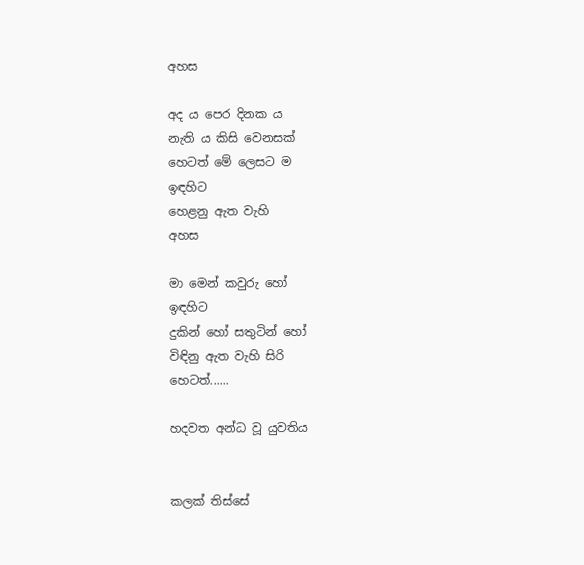අහස

අද ය පෙර දිනක ය
නැති ය කිසි වෙනසක්
හෙටත් මේ ලෙසට ම
ඉඳහිට
හෙළනු ඇත වැහි
අහස

මා මෙන් කවුරු හෝ
ඉඳහිට
දුකින් හෝ සතුටින් හෝ
විඳිනු ඇත වැහි සිරි
හෙටත්......

හදවත අන්ධ වූ යුවතිය


කලක් තිස්සේ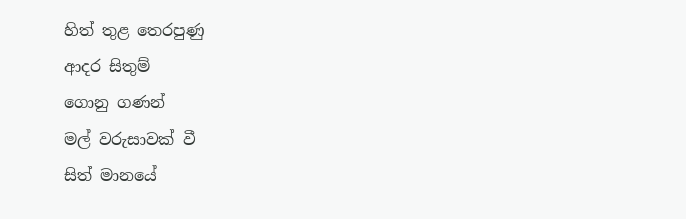හිත් තුළ තෙරපුණු
ආදර සිතුම්
ගොනු ගණන්
මල් වරුසාවක් වී
සිත් මානයේ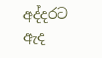අද්දරට
ඇද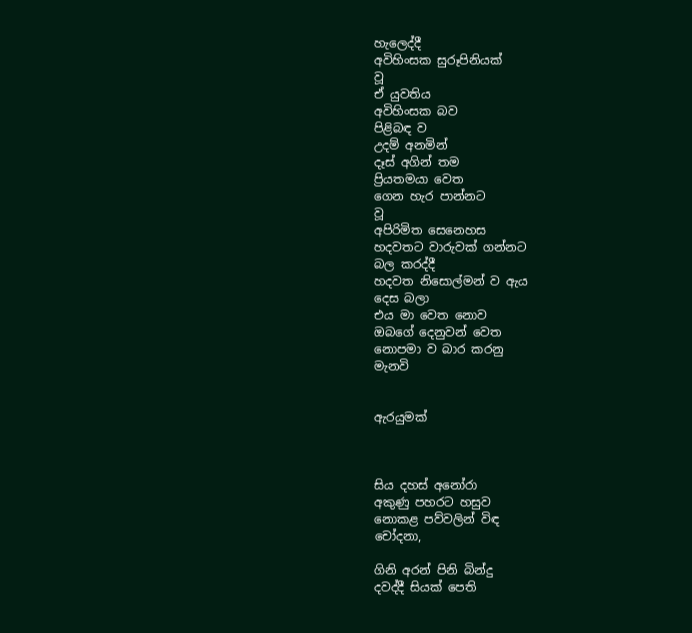හැලෙද්දී
අවිහිංසක සුරූපිනියක්
වූ
ඒ යුවතිය
අවිහිංසක බව
පිළිබඳ ව
උදම් අනමින්
දෑස් අගින් තම
ප්‍රියතමයා වෙත
ගෙන හැර පාන්නට
වූ
අපිරිමිත සෙනෙහස
හදවතට වාරුවක් ගන්නට
බල කරද්දී
හදවත නිසොල්මන් ව ඇය
දෙස බලා
එය මා වෙත නොව
ඔබගේ දෙනුවන් වෙත
නොපමා ව බාර කරනු
මැනවි


ඇරයුමක්



සිය දහස් අනෝරා
අකුණු පහරට හසුව
නොකළ පව්වලින් විඳ
චෝදනා,

ගිනි අරන් පිනි බින්දු
දවද්දී සියක් පෙති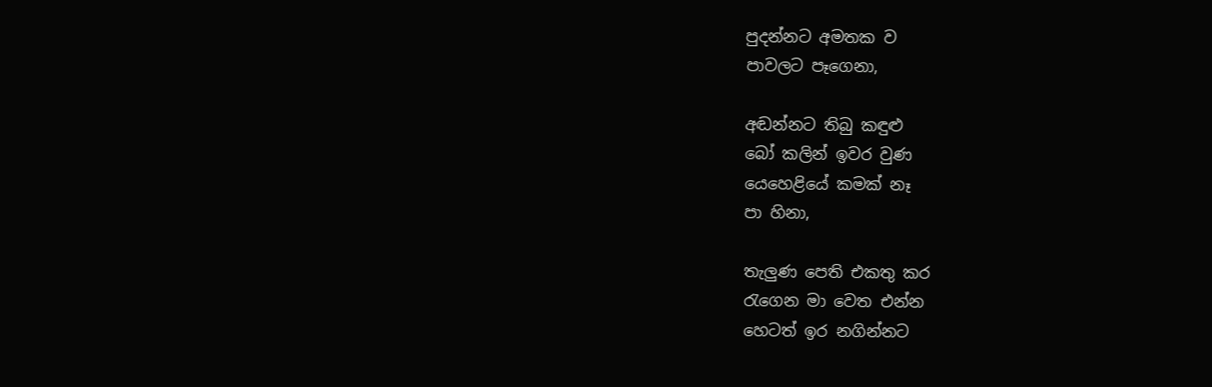පුදන්නට අමතක ව
පාවලට පෑගෙනා,

අඬන්නට තිබු කඳුළු
බෝ කලින් ඉවර වුණ
යෙහෙළියේ කමක් නෑ
පා හිනා,

තැලුණ පෙති එකතු කර
රැගෙන මා වෙත එන්න
හෙටත් ඉර නගින්නට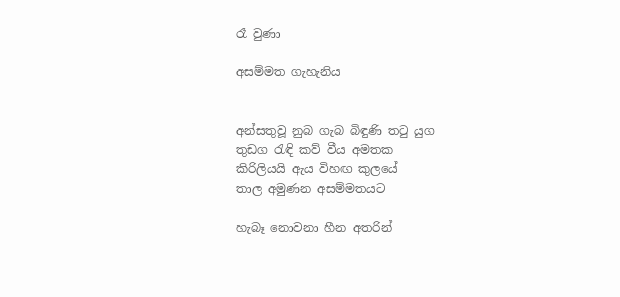රෑ වුණා

අසම්මත ගැහැනිය


අන්සතුවූ නුබ ගැබ බිඳුණි තටු යුග
තුඩග රැඳි කව් වීය අමතක
කිරිලියයි ඇය විහඟ කුලයේ
තාල අමුණන අසම්මතයට

හැබෑ නොවනා හීන අතරින්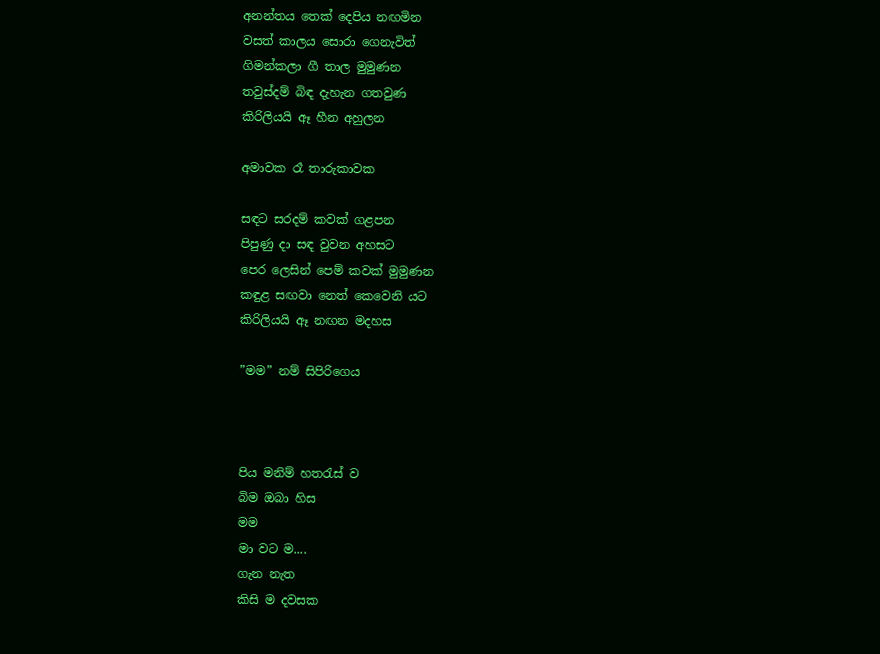අනන්තය තෙක් දෙපිය නඟමින
වසත් කාලය සොරා ගෙනැවිත්
ගිමන්කලා ගී තාල මුමුණන
තවුස්දම් බිඳ දැහැන ගතවුණ
කිරිලියයි ඈ හීන අහුලන

අමාවක රෑ තාරුකාවක

සඳට සරදම් කවක් ගළපන
පිපුණු දා සඳ වුවන අහසට
පෙර ලෙසින් පෙම් කවක් මුමුණන
කඳුළ සඟවා නෙත් කෙවෙනි යට
කිරිලියයි ඈ නඟන මදහස

”මම” නම් සිපිරිගෙය



පිය මනිම් හතරැස් ව
බිම ඔබා හිස
මම
මා වට ම....
ගැන නැත
කිසි ම දවසක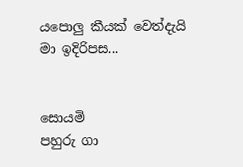යපොලු කීයක් වෙත්දැයි
මා ඉදිරිපස...


සොයමි
පහුරු ගා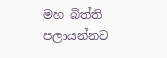මහ බිත්ති
පලායන්නට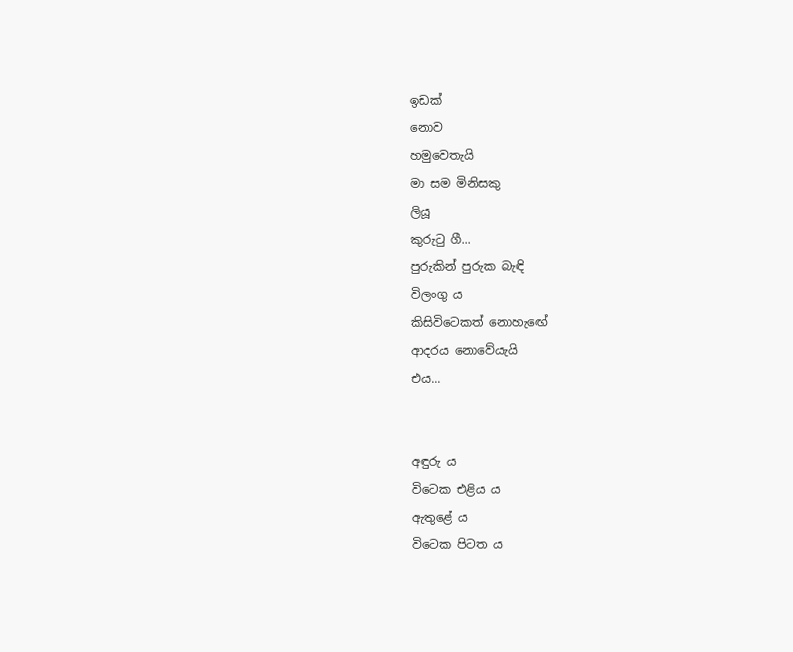ඉඩක්
නොව
හමුවෙතැයි
මා සම මිනිසකු
ලියූ
කුරුටු ගී...
පුරුකින් පුරුක බැඳි
විලංගු ය
කිසිවිටෙකත් නොහැඟේ
ආදරය නොවේයැයි
එය...


අඳුරු ය
විටෙක එළිය ය
ඇතුළේ ය
විටෙක පිටත ය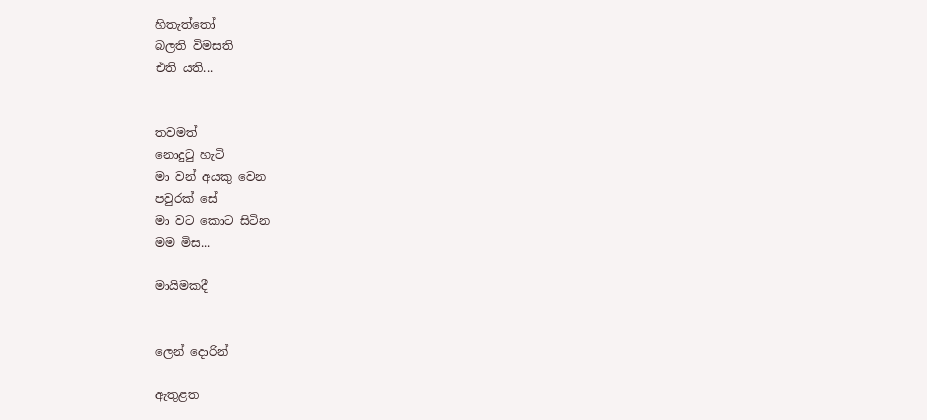හිතැත්තෝ
බලති විමසති
එති යති...


තවමත්
නොදුටු හැටි
මා වන් අයකු වෙන
පවුරක් සේ
මා වට කොට සිටින
මම මිස...

මායිමකදී


ලෙන් දොරින්

ඇතුළත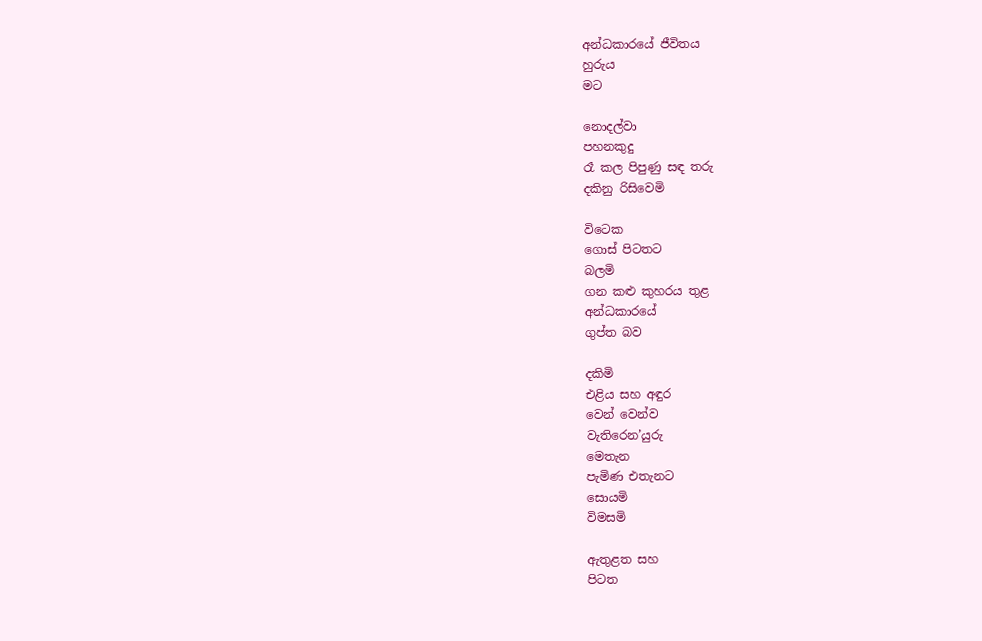අන්ධකාරයේ ජීවිතය
හුරුය
මට

නොදල්වා
පහනකුදු
රෑ කල පිපුණු සඳ තරු
දකිනු රිසිවෙමි

විටෙක
ගොස් පිටතට
බලමි
ගන කළු කුහරය තුළ
අන්ධකාරයේ
ගුප්ත බව

දකිමි
එළිය සහ අඳුර
වෙන් වෙන්ව
වැතිරෙන’යුරු
මෙතැන
පැමිණ එතැනට
සොයමි
විමසමි

ඇතුළත සහ
පිටත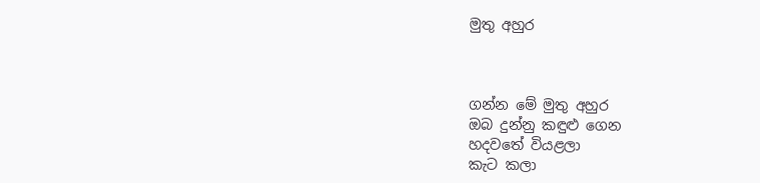මුතු අහුර



ගන්න මේ මුතු අහුර
ඔබ දුන්නු කඳුළු ගෙන
හදවතේ වියළලා
කැට කලා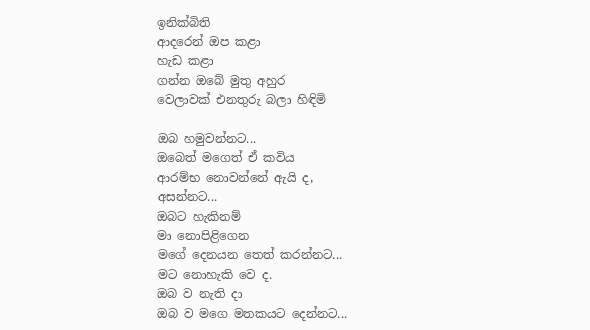ඉනික්බිති
ආදරෙන් ඔප කළා
හැඩ කළා
ගන්න ඔබේ මුතු අහුර
වෙලාවක් එනතුරු බලා හිඳිමි

ඔබ හමුවන්නට...
ඔබෙත් මගෙත් ඒ කවිය
ආරම්භ නොවන්නේ ඇයි ද,
අසන්නට...
ඔබට හැකිනම්
මා නොපිළිගෙන
මගේ දෙනයන තෙත් කරන්නට...
මට නොහැකි වෙ ද.
ඔබ ව නැති දා
ඔබ ව මගෙ මතකයට දෙන්නට...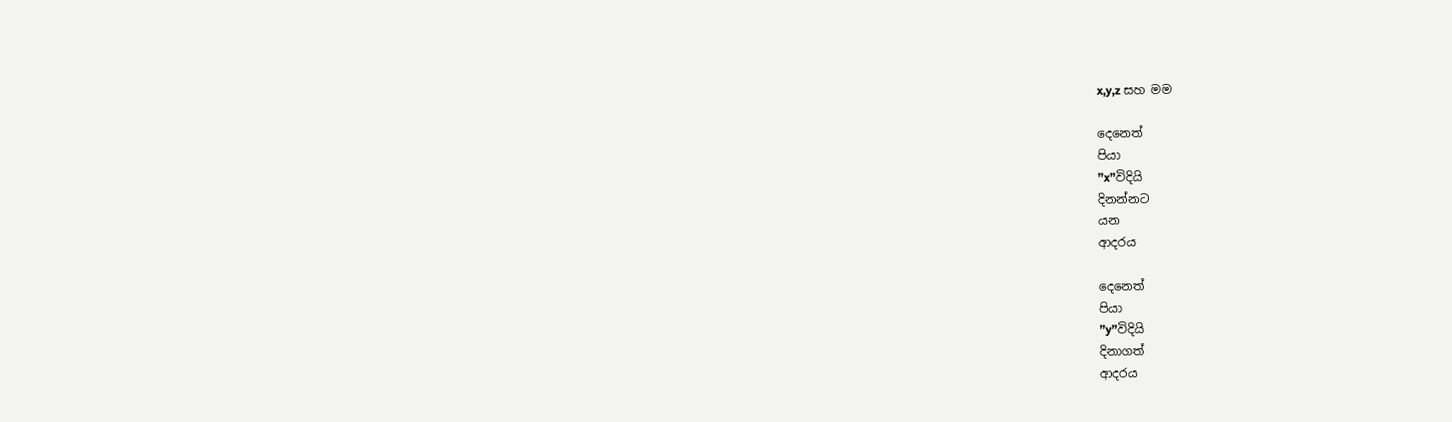x,y,z සහ මම

දෙනෙත්
පියා
”x”විදියි
දිනන්නට
යන
ආදරය

දෙනෙත්
පියා
”y”විදියි
දිනාගත්
ආදරය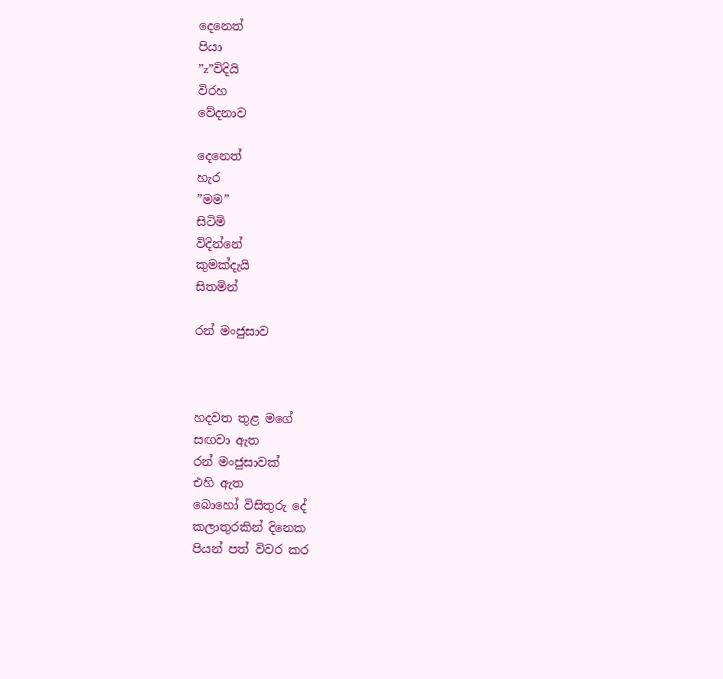දෙනෙත්
පියා
”z”විදියි
විරහ
වේදනාව

දෙනෙත්
හැර
”මම”
සිටිමි
විදින්නේ
කුමක්දැයි
සිතමින්

රන් මංජුසාව



හදවත තුළ මගේ
සඟවා ඇත
රන් මංජුසාවක්
එහි ඇත
බොහෝ විසිතුරු දේ
කලාතුරකින් දිනෙක
පියන් පත් විවර කර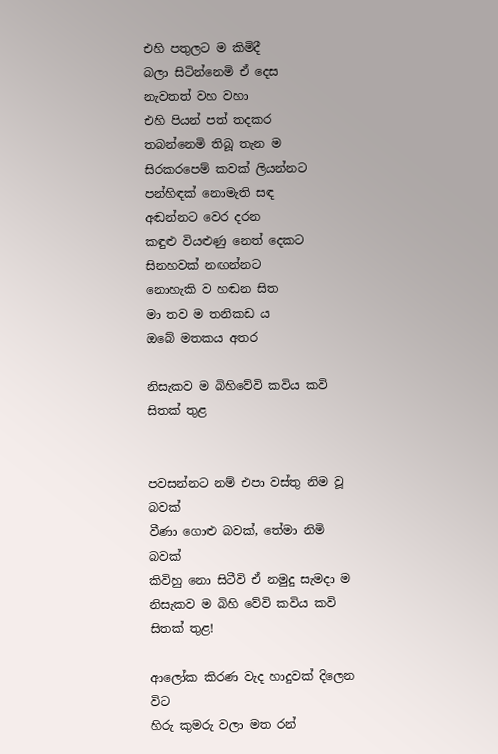එහි පතුලට ම කිමිදී
බලා සිටින්නෙමි ඒ දෙස
නැවතත් වහ වහා
එහි පියන් පත් තදකර
තබන්නෙමි තිබූ තැන ම
සිරකරපෙම් කවක් ලියන්නට
පන්හිඳක් නොමැති සඳ
අඬන්නට වෙර දරන
කඳුළු වියළුණු නෙත් දෙකට
සිනහවක් නඟන්නට
නොහැකි ව හඬන සිත
මා තව ම තනිකඩ ය
ඔබේ මතකය අතර

නිසැකව ම බිහිවේවි කවිය කවි සිතක් තුළ


පවසන්නට නම් එපා වස්තු නිම වූ බවක්
වීණා ගොළු බවක්, තේමා නිමි බවක්
කිවිහු නො සිටීවි ඒ නමුදු සැමදා ම
නිසැකව ම බිහි වේවි කවිය කවි සිතක් තුළ!

ආලෝක කිරණ වැද හාදුවක් දිලෙන විට
හිරු කුමරු වලා මත රන්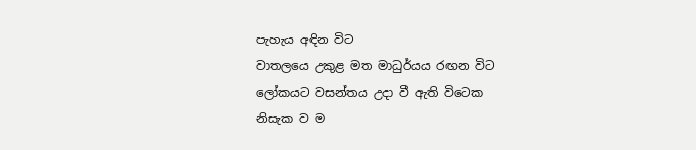පැහැය අඳින විට
වාතලයෙ උකුළ මත මාධුර්යය රඟන විට
ලෝකයට වසන්තය උදා වී ඇති විටෙක
නිසැක ව ම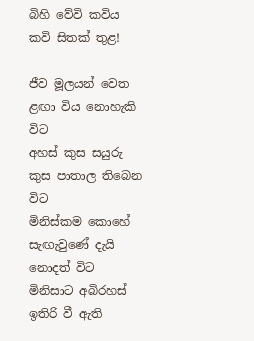බිහි වේවි කවිය කවි සිතක් තුළ!

ජීව මූලයන් වෙත ළඟා විය නොහැකි විට
අහස් කුස සයුරු කුස පාතාල තිබෙන විට
මිනිස්කම කොහේ සැඟැවුණේ දැයි නොදත් විට
මිනිසාට අබිරහස් ඉතිරි වී ඇති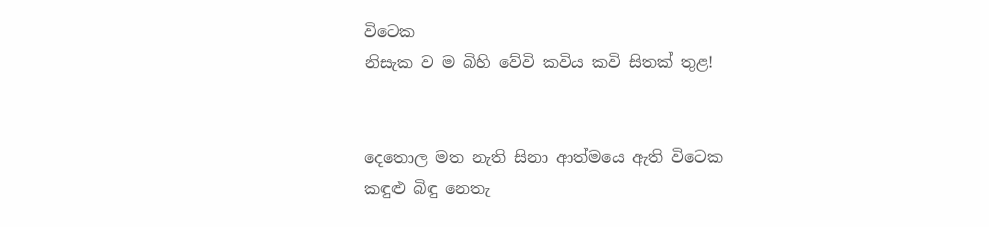විටෙක
නිසැක ව ම බිහි වේවි කවිය කවි සිතක් තුළ!


දෙතොල මත නැති සිනා ආත්මයෙ ඇති විටෙක
කඳුළු බිඳු නෙතැ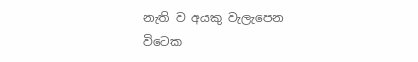නැති ව අයකු වැලැපෙන විටෙක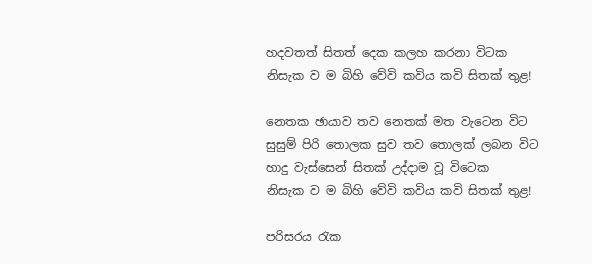හදවතත් සිතත් දෙක කලහ කරනා විටක
නිසැක ව ම බිහි වේවි කවිය කවි සිතක් තුළ!

නෙතක ඡායාව තව නෙතක් මත වැටෙන විට
සුසුම් පිරි තොලක සුව තව තොලක් ලබන විට
හාදු වැස්සෙන් සිතක් උද්දාම වූ විටෙක
නිසැක ව ම බිහි වේවි කවිය කවි සිතක් තුළ!

පරිසරය රැක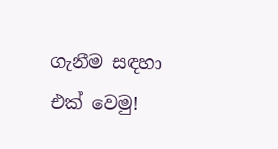ගැනීම සඳහා එක් වෙමු!